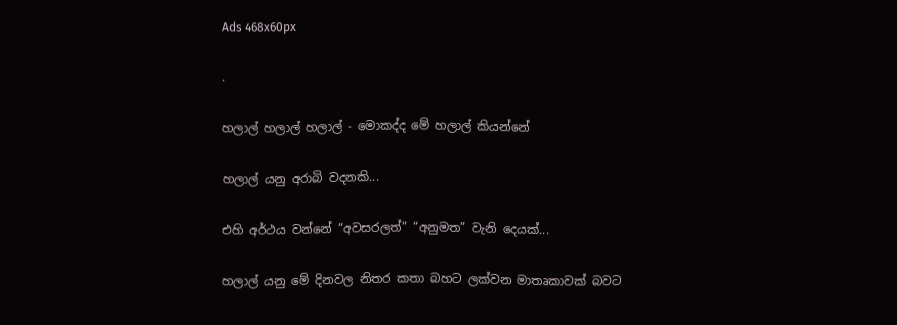Ads 468x60px

.

හලාල් හලාල් හලාල් - මොකද්ද මේ හලාල් කියන්නේ

හලාල් යනු අරාබි වදනකි...

එහි අර්ථය වන්නේ “අවසරලත්” “අනුමත” වැනි දෙයක්...

හලාල් යනු මේ දිනවල නිතර කතා බහට ලක්වන මාතෘකාවක් බවට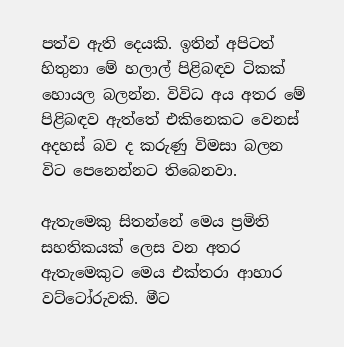පත්ව ඇති දෙයකි. ඉතින් අපිටත් හිතුනා මේ හලාල් පිළිබඳව ටිකක් හොයල බලන්න. විවිධ අය අතර මේ පිළිබඳව ඇත්තේ එකිනෙකට වෙනස් අදහස් බව ද කරුණු විමසා බලන විට පෙනෙන්නට තිබෙනවා.

ඇතැමෙකු සිතන්නේ මෙය ප්‍රමිති සහතිකයක් ලෙස වන අතර ඇතැමෙකුට මෙය එක්තරා ආහාර වට්ටෝරුවකි. මීට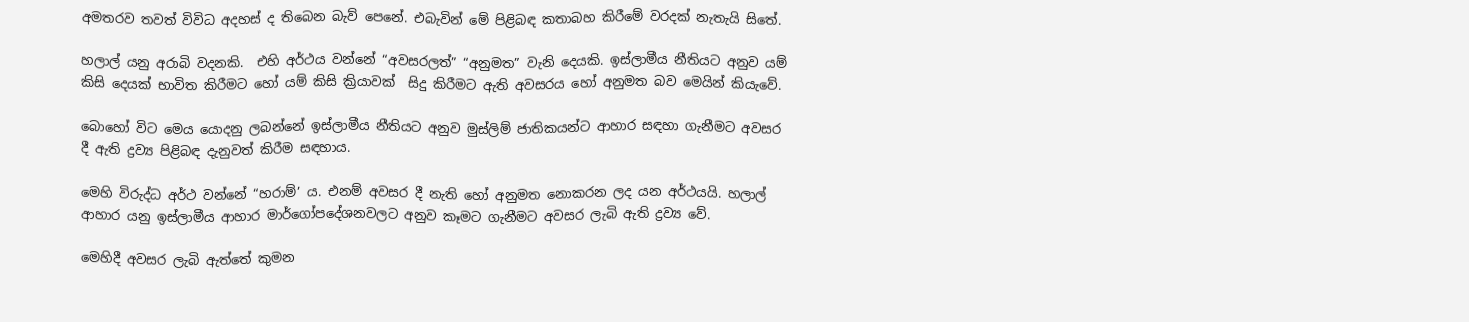අමතරව තවත් විවිධ අදහස් ද තිබෙන බැව් පෙනේ. එබැවින් මේ පිළිබඳ කතාබහ කිරීමේ වරදක් නැතැයි සිතේ.

හලාල් යනු අරාබි වදනකි.  එහි අර්ථය වන්නේ “අවසරලත්” “අනුමත” වැනි දෙයකි. ඉස්ලාමීය නීතියට අනුව යම් කිසි දෙයක් භාවිත කිරීමට හෝ යම් කිසි ක්‍රියාවක්  සිදු කිරීමට ඇති අවසරය හෝ අනුමත බව මෙයින් කියැවේ.

බොහෝ විට මෙය යොදනු ලබන්නේ ඉස්ලාමීය නීතියට අනුව මුස්ලිම් ජාතිකයන්ට ආහාර සඳහා ගැනීමට අවසර දී ඇති ද්‍රව්‍ය පිළිබඳ දැනුවත් කිරීම සඳහාය.

මෙහි විරුද්ධ අර්ථ වන්නේ “හරාම්’ ය. එනම් අවසර දී නැති හෝ අනුමත නොකරන ලද යන අර්ථයයි. හලාල් ආහාර යනු ඉස්ලාමීය ආහාර මාර්ගෝපදේශනවලට අනුව කෑමට ගැනීමට අවසර ලැබි ඇති ද්‍රව්‍ය වේ.

මෙහිදී අවසර ලැබි ඇත්තේ කුමන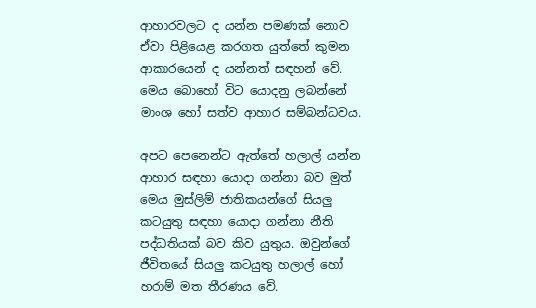ආහාරවලට ද යන්න පමණක් නොව ඒවා පිළියෙළ කරගත යුත්තේ කුමන ආකාරයෙන් ද යන්නත් සඳහන් වේ.  මෙය බොහෝ විට යොදනු ලබන්නේ මාංශ හෝ සත්ව ආහාර සම්බන්ධවය.

අපට පෙනෙන්ට ඇත්තේ හලාල් යන්න ආහාර සඳහා යොදා ගන්නා බව මුත් මෙය මුස්ලිම් ජාතිකයන්ගේ සියලු කටයුතු සඳහා යොදා ගන්නා නීති පද්ධතියක් බව කිව යුතුය. ඔවුන්ගේ ජීවිතයේ සියලු කටයුතු හලාල් හෝ හරාම් මත තීරණය වේ.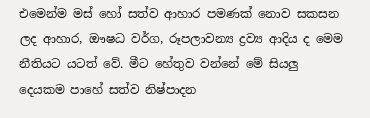එමෙන්ම මස් හෝ සත්ව ආහාර පමණක් නොව සකසන ලද ආහාර, ඖෂධ වර්ග, රූපලාවන්‍ය ද්‍රව්‍ය ආදිය ද මෙම නීතියට යටත් වේ. මීට හේතුව වන්නේ මේ සියලු දෙයකම පාහේ සත්ව නිෂ්පාදන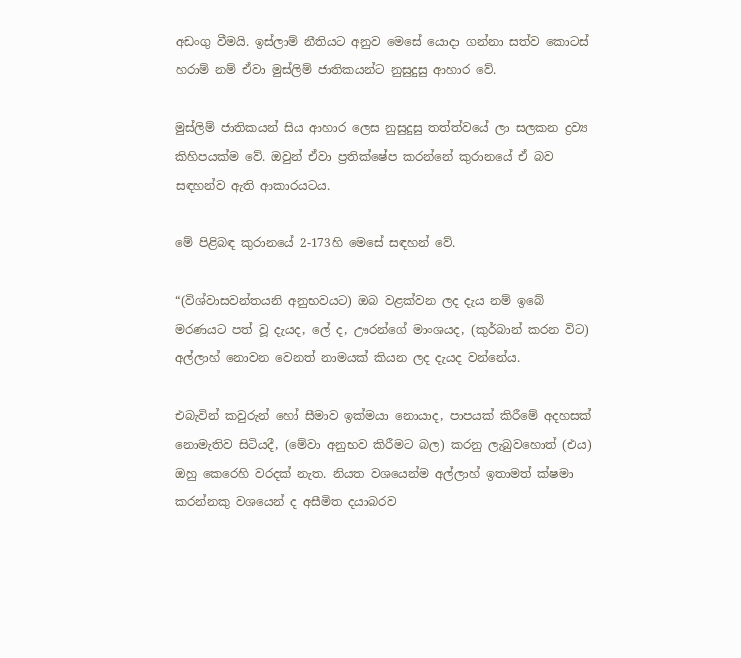අඩංගු වීමයි. ඉස්ලාම් නීතියට අනුව මෙසේ යොදා ගන්නා සත්ව කොටස් හරාම් නම් ඒවා මුස්ලිම් ජාතිකයන්ට නුසුදුසු ආහාර වේ.

මුස්ලිම් ජාතිකයන් සිය ආහාර ලෙස නුසුදුසු තත්ත්වයේ ලා සලකන ද්‍රව්‍ය කිහිපයක්ම වේ. ඔවුන් ඒවා ප්‍රතික්ෂේප කරන්නේ කුරානයේ ඒ බව සඳහන්ව ඇති ආකාරයටය.

මේ පිළිබඳ කුරානයේ 2-173හි මෙසේ සඳහන් වේ.

“(විශ්වාසවන්තයනි අනුභවයට) ඔබ වළක්වන ලද දැය නම් ඉබේ මරණයට පත් වූ දැයද, ලේ ද, ඌරන්ගේ මාංශයද, (කුර්බාන් කරන විට) අල්ලාහ් නොවන වෙනත් නාමයක් කියන ලද දැයද වන්නේය.

එබැවින් කවුරුන් හෝ සීමාව ඉක්මයා නොයාද, පාපයක් කිරීමේ අදහසක් නොමැතිව සිටියදී, (මේවා අනුභව කිරීමට බල) කරනු ලැබුවහොත් (එය) ඔහු කෙරෙහි වරදක් නැත. නියත වශයෙන්ම අල්ලාහ් ඉතාමත් ක්ෂමා කරන්නකු වශයෙන් ද අසීමිත දයාබරව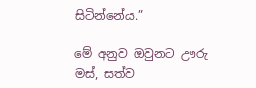සිටින්නේය.”

මේ අනුව ඔවුනට ඌරු මස්, සත්ව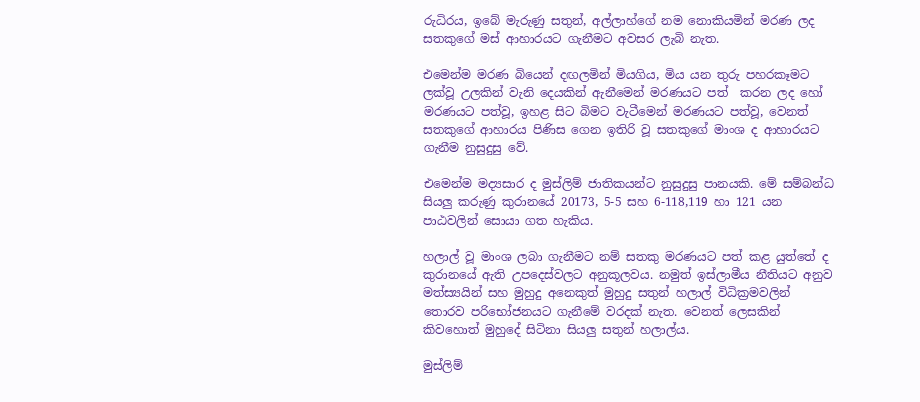රුධිරය, ඉබේ මැරුණු සතුන්, අල්ලාහ්ගේ නම නොකියමින් මරණ ලද සතකුගේ මස් ආහාරයට ගැනීමට අවසර ලැබි නැත.

එමෙන්ම මරණ බියෙන් දඟලමින් මියගිය, මිය යන තුරු පහරකෑමට ලක්වූ උලකින් වැනි දෙයකින් ඇනීමෙන් මරණයට පත්  කරන ලද හෝ මරණයට පත්වූ, ඉහළ සිට බිමට වැටීමෙන් මරණයට පත්වූ, වෙනත් සතකුගේ ආහාරය පිණිස ගෙන ඉතිරි වූ සතකුගේ මාංශ ද ආහාරයට ගැනීම නුසුදුසු වේ.

එමෙන්ම මද්‍යසාර ද මුස්ලිම් ජාතිකයන්ට නුසුදුසු පානයකි. මේ සම්බන්ධ සියලු කරුණු කුරානයේ 20173, 5-5 සහ 6-118,119 හා 121 යන පාඨවලින් සොයා ගත හැකිය.

හලාල් වූ මාංශ ලබා ගැනීමට නම් සතකු මරණයට පත් කළ යුත්තේ ද කුරානයේ ඇති උපදෙස්වලට අනුකූලවය. නමුත් ඉස්ලාමීය නීතියට අනුව මත්ස්‍යයින් සහ මුහුදු අනෙකුත් මුහුදු සතුන් හලාල් විධික්‍රමවලින් තොරව පරිභෝජනයට ගැනීමේ වරදක් නැත. වෙනත් ලෙසකින් කිවහොත් මුහුදේ සිටිනා සියලු සතුන් හලාල්ය.

මුස්ලිම්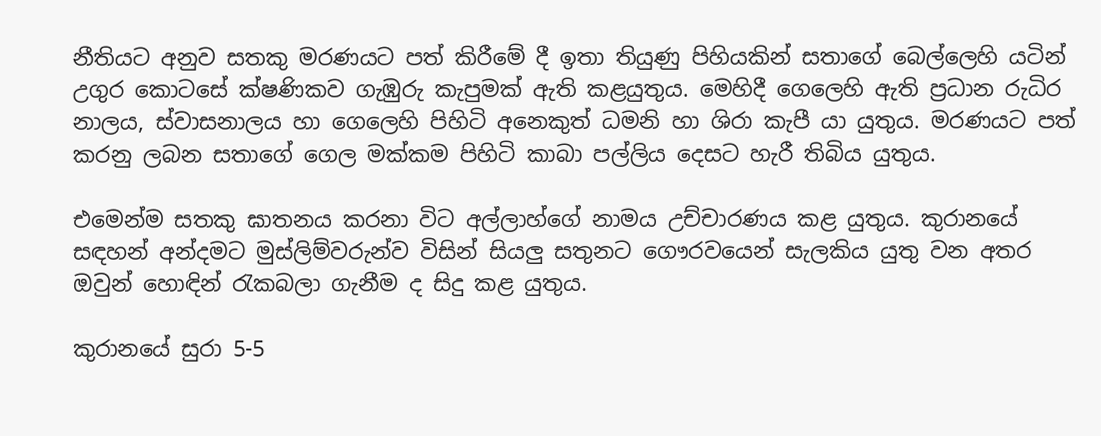නීතියට අනුව සතකු මරණයට පත් කිරීමේ දී ඉතා තියුණු පිහියකින් සතාගේ බෙල්ලෙහි යටින් උගුර කොටසේ ක්ෂණිකව ගැඹුරු කැපුමක් ඇති කළයුතුය. මෙහිදී ගෙලෙහි ඇති ප්‍රධාන රුධිර නාලය, ස්වාසනාලය හා ගෙලෙහි පිහිටි අනෙකුත් ධමනි හා ශිරා කැපී යා යුතුය. මරණයට පත් කරනු ලබන සතාගේ ගෙල මක්කම පිහිටි කාබා පල්ලිය දෙසට හැරී තිබිය යුතුය.

එමෙන්ම සතකු ඝාතනය කරනා විට අල්ලාහ්ගේ නාමය උච්චාරණය කළ යුතුය. කුරානයේ සඳහන් අන්දමට මුස්ලිම්වරුන්ව විසින් සියලු සතුනට ගෞරවයෙන් සැලකිය යුතු වන අතර ඔවුන් හොඳින් රැකබලා ගැනීම ද සිදු කළ යුතුය.

කුරානයේ සුරා 5-5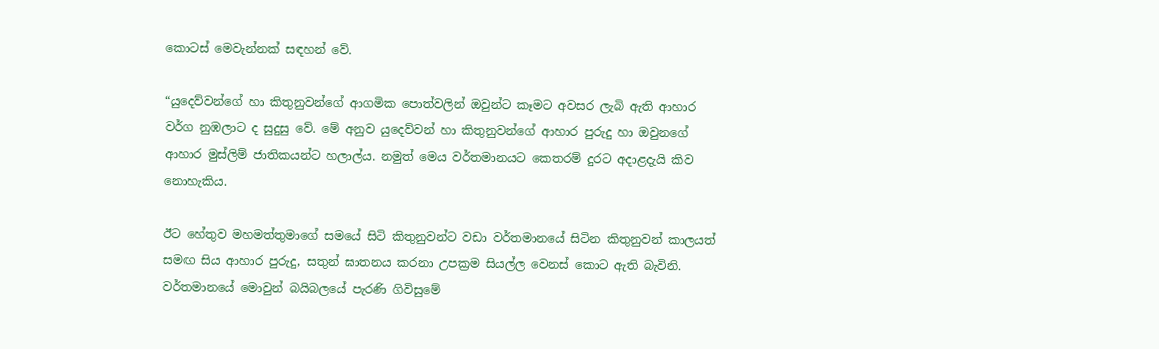කොටස් මෙවැන්නක් සඳහන් වේ.

“යුදෙව්වන්ගේ හා කිතුනුවන්ගේ ආගමික ‍පොත්වලින් ඔවුන්ට කෑමට අවසර ලැබි ඇති ආහාර වර්ග නුඹලාට ද සුදුසු වේ. මේ අනුව යුදෙව්වන් හා කිතුනුවන්ගේ ආහාර පුරුදු හා ඔවුනගේ ආහාර මුස්ලිම් ජාතිකයන්ට හලාල්ය. නමුත් මෙය වර්තමානයට කෙතරම් දුරට අදාළදැයි කිව නොහැකිය.

ඊට හේතුව මහමත්තුමාගේ සමයේ සිටි කිතුනුවන්ට වඩා වර්තමානයේ සිටින කිතුනුවන් කාලයත් සමඟ සිය ආහාර පුරුදු, සතුන් ඝාතනය කරනා උපක්‍රම සියල්ල වෙනස් කොට ඇති බැවිනි. වර්තමානයේ මොවුන් බයිබලයේ පැරණි ගිවිසුමේ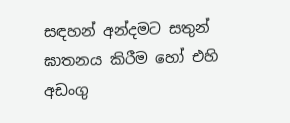සඳහන් අන්දමට සතුන් ඝාතනය කිරීම හෝ එහි අඩංගු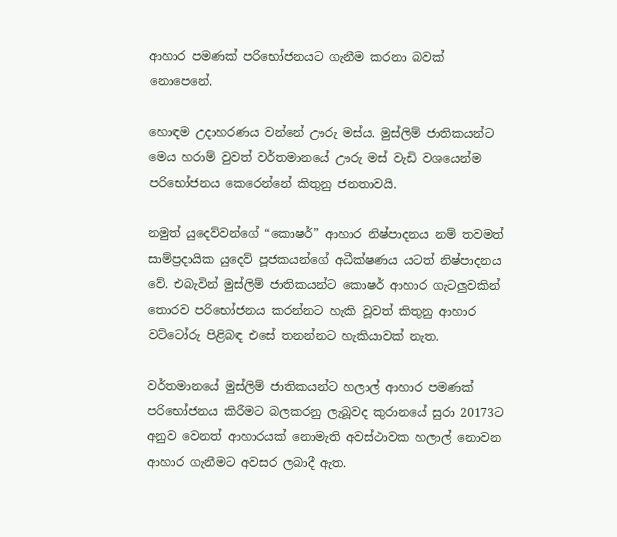ආහාර පමණක් පරිභෝජනයට ගැනීම කරනා බවක් නොපෙනේ.

හොඳම උදාහරණය වන්නේ ඌරු මස්ය. මුස්ලිම් ජාතිකයන්ට මෙය හරාම් වුවත් වර්තමානයේ ඌරු මස් වැඩි වශයෙන්ම පරිභෝජනය කෙරෙන්නේ කිතුනු ජනතාවයි.

නමුත් යුදෙව්වන්ගේ “කොෂර්” ආහාර නිෂ්පාදනය නම් තවමත් සාම්ප්‍රදායික යුදෙව් පූජකයන්ගේ අධීක්ෂණය යටත් නිෂ්පාදනය වේ. එබැවින් මුස්ලිම් ජාතිකයන්ට කොෂර් ආහාර ගැටලුවකින් තොරව පරිභෝජනය කරන්නට හැකි වූවත් කිතුනු ආහාර වට්ටෝරු පිළිබඳ එසේ තනන්නට හැකියාවක් නැත.

වර්තමානයේ මුස්ලිම් ජාතිකයන්ට හලාල් ආහාර පමණක් පරිභෝජනය කිරීමට බලකරනු ලැබූවද කුරානයේ සුරා 20173ට අනුව වෙනත් ආහාරයක් නොමැති අවස්ථාවක හලාල් නොවන ආහාර ගැනීමට අවසර ලබාදී ඇත.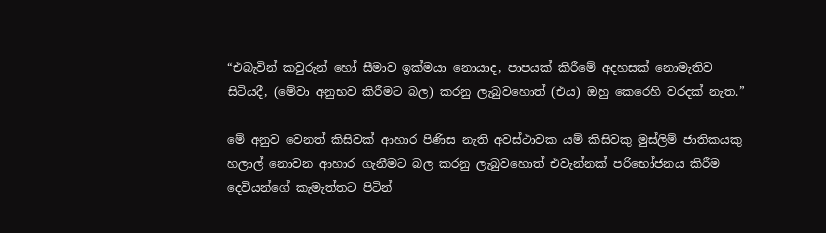“එබැවින් කවුරුන් හෝ සීමාව ඉක්මයා නොයාද, පාපයක් කිරීමේ අදහසක් නොමැතිව සිටියදී, (මේවා අනුභව කිරීමට බල) කරනු ලැබුවහොත් (එය) ඔහු කෙරෙහි වරදක් නැත.”

මේ අනුව වෙනත් කිසිවක් ආහාර පිණිස නැති අවස්ථාවක යම් කිසිවකු මුස්ලිම් ජාතිකයකු හලාල් නොවන ආහාර ගැනීමට බල කරනු ලැබුවහොත් එවැන්නක් පරිභෝජනය කිරීම දෙවියන්ගේ කැමැත්තට පිටින්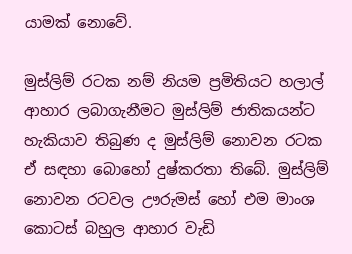යාමක් නොවේ.

මුස්ලිම් රටක නම් නියම ප්‍රමිතියට හලාල් ආහාර ලබාගැනීමට මුස්ලිම් ජාතිකයන්ට හැකියාව තිබුණ ද මුස්ලිම් නොවන රටක ඒ සඳහා බොහෝ දුෂ්කරතා තිබේ. මුස්ලිම් නොවන රටවල ඌරුමස් හෝ එම මාංශ කොටස් බහුල ආහාර වැඩි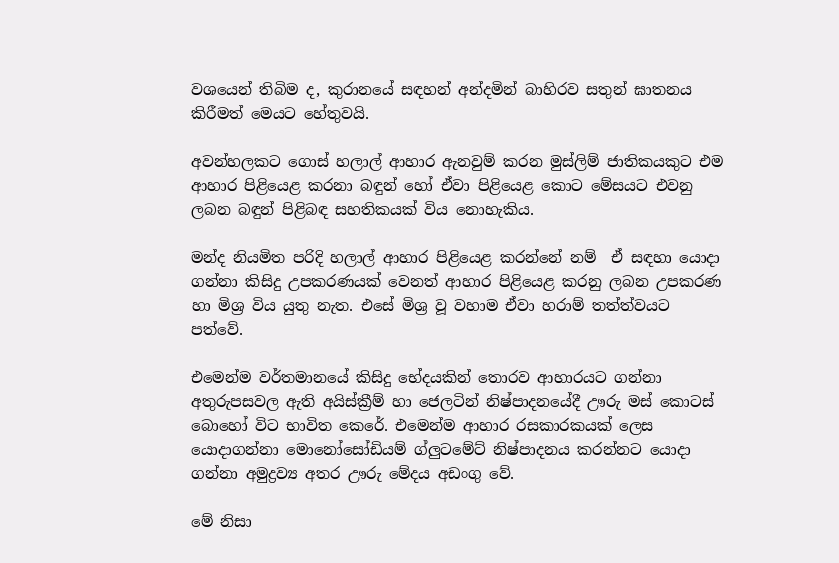වශයෙන් තිබිම ද, කුරානයේ සඳහන් අන්දමින් බාහිරව සතුන් ඝාතනය කිරීමත් මෙයට හේතුවයි.

අවන්හලකට ගොස් හලාල් ආහාර ඇනවුම් කරන මුස්ලිම් ජාතිකයකුට එම ආහාර පිළියෙළ කරනා බඳුන් හෝ ඒවා පිළියෙළ කොට මේසයට එවනු ලබන බඳුන් පිළිබඳ සහතිකයක් විය නොහැකිය.

මන්ද නියමිත පරිදි හලාල් ආහාර පිළියෙළ කරන්නේ නම්  ඒ සඳහා යොදා ගන්නා කිසිදු උපකරණයක් වෙනත් ආහාර පිළියෙළ කරනු ලබන උපකරණ හා මිශ්‍ර විය යුතු නැත. එසේ මිශ්‍ර වූ වහාම ඒවා හරාම් තත්ත්වයට පත්වේ.

එමෙන්ම වර්තමානයේ කිසිදු භේදයකින් තොරව ආහාරයට ගන්නා අතුරුපසවල ඇති අයිස්ක්‍රීම් හා ජෙලටින් නිෂ්පාදනයේදී ඌරු මස් කොටස් බොහෝ විට භාවිත කෙරේ. එමෙන්ම ආහාර රසකාරකයක් ලෙස යොදාගන්නා මොනෝසෝඩියම් ග්ලුටමේට් නිෂ්පාදනය කරන්නට යොදා ගන්නා අමුද්‍රව්‍ය අතර ඌරු මේදය අඩංගු වේ.

මේ නිසා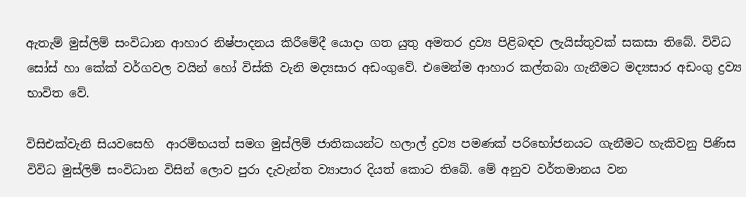ඇතැම් මුස්ලිම් සංවිධාන ආහාර නිෂ්පාදනය කිරීමේදී යොදා ගත යුතු අමතර ද්‍රව්‍ය පිළිබඳව ලැයිස්තුවක් සකසා තිබේ. විවිධ සෝස් හා කේක් වර්ගවල වයින් හෝ විස්කි වැනි මද්‍යසාර අඩංගුවේ. එමෙන්ම ආහාර කල්තබා ගැනීමට මද්‍යසාර අඩංගු ද්‍රව්‍ය භාවිත වේ.

විසිඑක්වැනි සියවසෙහි  ආරම්භයත් සමග මුස්ලිම් ජාතිකයන්ට හලාල් ද්‍රව්‍ය පමණක් පරිභෝජනයට ගැනීමට හැකිවනු පිණිස විවිධ මුස්ලිම් සංවිධාන විසින් ලොව පුරා දැවැන්ත ව්‍යාපාර දියත් කොට තිබේ. මේ අනුව වර්තමානය වන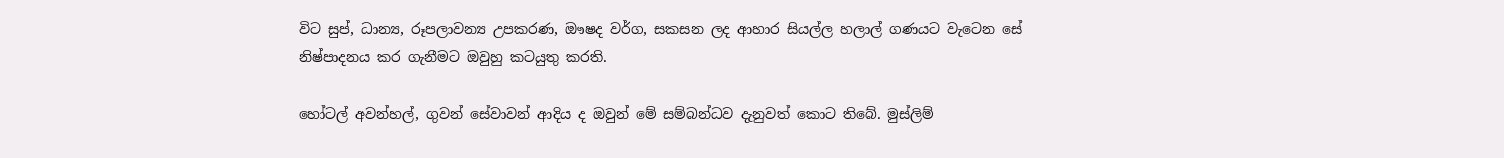විට සුප්, ධාන්‍ය, රූපලාවන්‍ය උපකරණ, ඖෂද වර්ග, සකසන ලද ආහාර සියල්ල හලාල් ගණයට වැටෙන සේ නිෂ්පාදනය කර ගැනීමට ඔවුහු කටයුතු කරති.

හෝටල් අවන්හල්, ගුවන් සේවාවන් ආදිය ද ඔවුන් මේ සම්බන්ධව දැනුවත් කොට තිබේ. මුස්ලිම්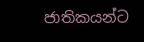ජාතිකයන්ට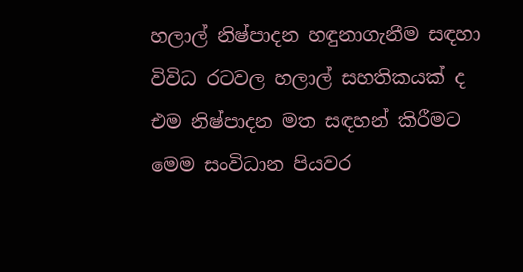හලාල් නිෂ්පාදන හඳුනාගැනීම සඳහා විවිධ රටවල හලාල් සහතිකයක් ද එම නිෂ්පාදන මත සඳහන් කිරීමට මෙම සංවිධාන පියවර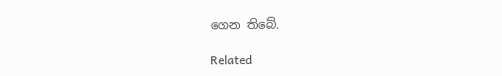ගෙන තිබේ.

Related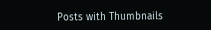Posts with Thumbnails